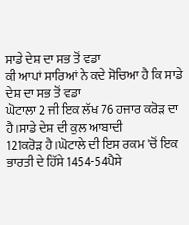ਸਾਡੇ ਦੇਸ਼ ਦਾ ਸਭ ਤੋਂ ਵਡਾ
ਕੀ ਆਪਾਂ ਸਾਰਿਆਂ ਨੇ ਕਦੇ ਸੋਚਿਆ ਹੈ ਕਿ ਸਾਡੇ ਦੇਸ਼ ਦਾ ਸਭ ਤੋਂ ਵਡਾ
ਘੋਟਾਲਾ 2 ਜੀ ਇਕ ਲੱਖ 76 ਹਜਾਰ ਕਰੋੜ ਦਾ ਹੈ।ਸਾਡੇ ਦੇਸ਼ ਦੀ ਕੁਲ ਆਬਾਦੀ
121ਕਰੋੜ ਹੈ।ਘੋਟਾਲੇ ਦੀ ਇਸ ਰਕਮ 'ਚੋਂ ਇਕ ਭਾਰਤੀ ਦੇ ਹਿੱਸੇ 1454-54ਪੈਸੇ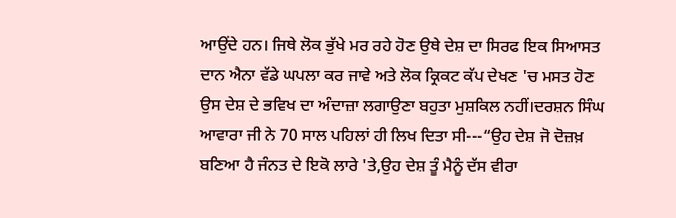ਆਉਂਦੇ ਹਨ। ਜਿਥੇ ਲੋਕ ਭੁੱਖੇ ਮਰ ਰਹੇ ਹੋਣ ਉਥੇ ਦੇਸ਼ ਦਾ ਸਿਰਫ ਇਕ ਸਿਆਸਤ
ਦਾਨ ਐਨਾ ਵੱਡੇ ਘਪਲਾ ਕਰ ਜਾਵੇ ਅਤੇ ਲੋਕ ਕ੍ਰਿਕਟ ਕੱਪ ਦੇਖਣ 'ਚ ਮਸਤ ਹੋਣ
ਉਸ ਦੇਸ਼ ਦੇ ਭਵਿਖ ਦਾ ਅੰਦਾਜ਼ਾ ਲਗਾਉਣਾ ਬਹੁਤਾ ਮੁਸ਼ਕਿਲ ਨਹੀਂ।ਦਰਸ਼ਨ ਸਿੰਘ
ਆਵਾਰਾ ਜੀ ਨੇ 70 ਸਾਲ ਪਹਿਲਾਂ ਹੀ ਲਿਖ ਦਿਤਾ ਸੀ---“ਉਹ ਦੇਸ਼ ਜੋ ਦੋਜ਼ਖ਼
ਬਣਿਆ ਹੈ ਜੰਨਤ ਦੇ ਇਕੋ ਲਾਰੇ 'ਤੇ,ਉਹ ਦੇਸ਼ ਤੂੰ ਮੈਨੂੰ ਦੱਸ ਵੀਰਾ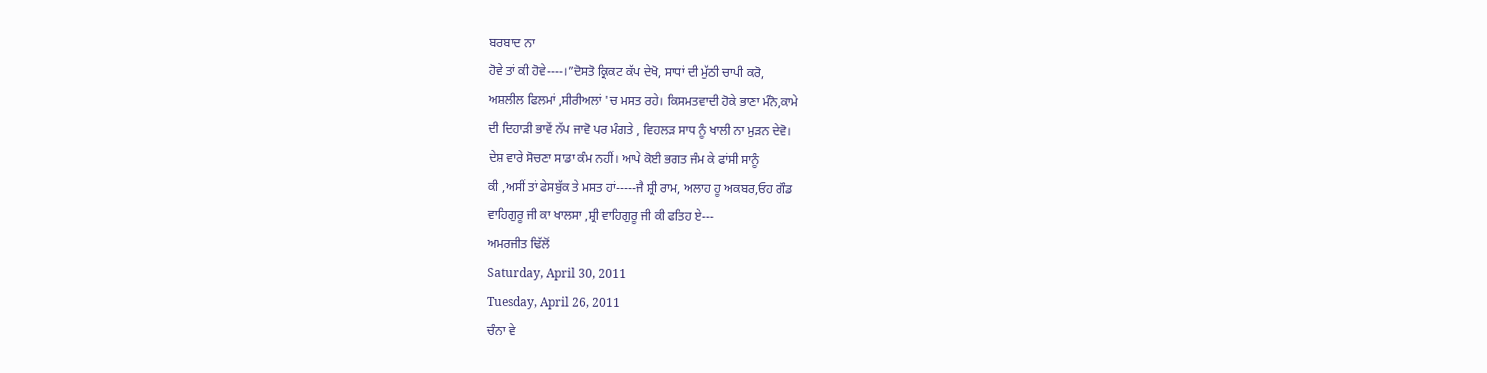ਬਰਬਾਦ ਨਾ
ਹੋਵੇ ਤਾਂ ਕੀ ਹੋਵੇ----।”ਦੋਸਤੋ ਕ੍ਰਿਕਟ ਕੱਪ ਦੇਖੋ, ਸਾਧਾਂ ਦੀ ਮੁੱਠੀ ਚਾਪੀ ਕਰੋ,
ਅਸ਼ਲੀਲ ਫਿਲਮਾਂ ,ਸੀਰੀਅਲਾਂ 'ਚ ਮਸਤ ਰਹੇ। ਕਿਸਮਤਵਾਦੀ ਹੋਕੇ ਭਾਣਾ ਮੰਨੋ,ਕਾਮੇ
ਦੀ ਦਿਹਾੜੀ ਭਾਵੇਂ ਨੱਪ ਜਾਵੋ ਪਰ ਮੰਗਤੇ , ਵਿਹਲੜ ਸਾਧ ਨੂੰ ਖਾਲੀ ਨਾ ਮੁੜਨ ਦੇਵੋ।
ਦੇਸ਼ ਵਾਰੇ ਸੋਚਣਾ ਸਾਡਾ ਕੰਮ ਨਹੀਂ। ਆਪੇ ਕੋਈ ਭਗਤ ਜੰਮ ਕੇ ਫਾਂਸੀ ਸਾਨੂੰ
ਕੀ ,ਅਸੀਂ ਤਾਂ ਫੇਸਬੁੱਕ ਤੇ ਮਸਤ ਹਾਂ-----ਜੈ ਸ਼੍ਰੀ ਰਾਮ, ਅਲਾਹ ਹੂ ਅਕਬਰ,ਓਹ ਗੌਡ
ਵਾਹਿਗੁਰੂ ਜੀ ਕਾ ਖਾਲਸਾ ,ਸ਼੍ਰੀ ਵਾਹਿਗੁਰੂ ਜੀ ਕੀ ਫਤਿਹ ਏ---
ਅਮਰਜੀਤ ਢਿੱਲੋਂ
Saturday, April 30, 2011
Tuesday, April 26, 2011
ਚੰਨਾ ਵੇ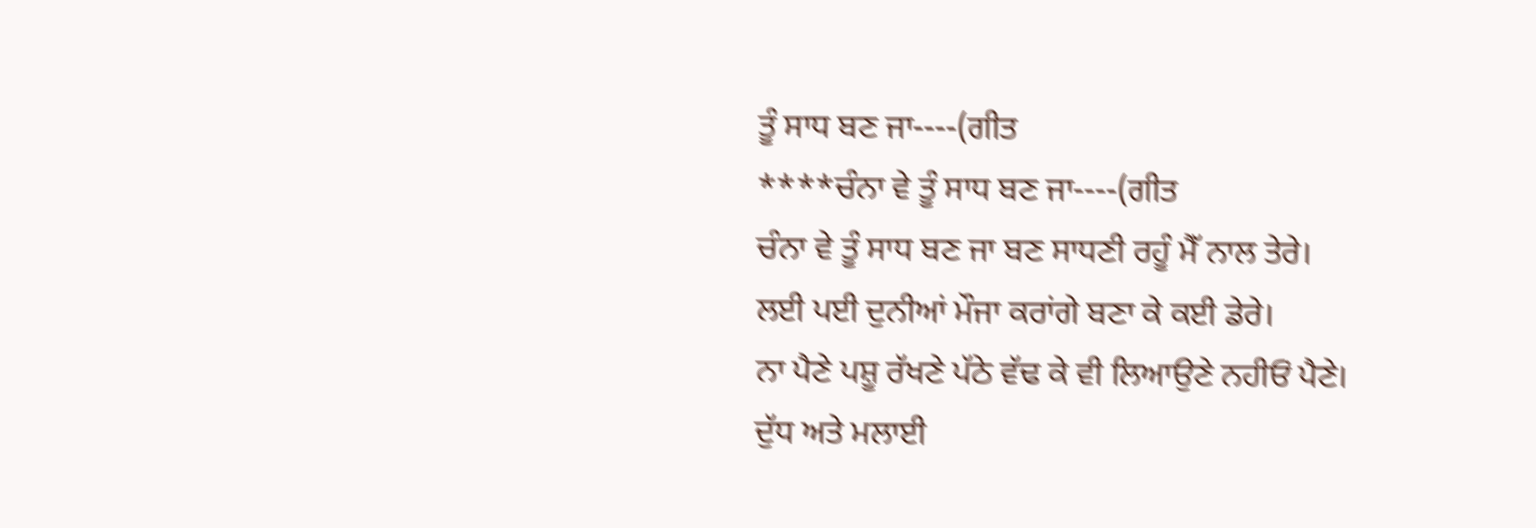ਤੂੰ ਸਾਧ ਬਣ ਜਾ----(ਗੀਤ
****ਚੰਨਾ ਵੇ ਤੂੰ ਸਾਧ ਬਣ ਜਾ----(ਗੀਤ
ਚੰਨਾ ਵੇ ਤੂੰ ਸਾਧ ਬਣ ਜਾ ਬਣ ਸਾਧਣੀ ਰਹੂੰ ਮੈੱ ਨਾਲ ਤੇਰੇ।
ਲਈ ਪਈ ਦੁਨੀਆਂ ਮੌਜਾ ਕਰਾਂਗੇ ਬਣਾ ਕੇ ਕਈ ਡੇਰੇ।
ਨਾ ਪੈਣੇ ਪਸ਼ੂ ਰੱਖਣੇ ਪੱਠੇ ਵੱਢ ਕੇ ਵੀ ਲਿਆਉਣੇ ਨਹੀਓਂ ਪੈਣੇ।
ਦੁੱਧ ਅਤੇ ਮਲਾਈ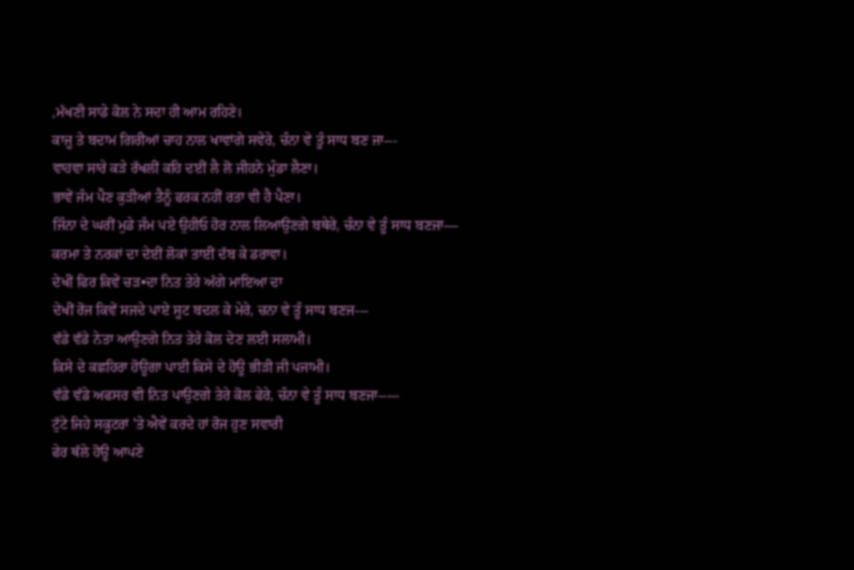,ਮੱਖਣੀ ਸਾਡੇ ਕੋਲ ਨੇ ਸਦਾ ਹੀ ਆਮ ਰਹਿਣੇ।
ਕਾਜੂ ਤੇ ਬਦਾਮ ਗਿਰੀਆਂ ਚਾਹ ਨਾਲ ਖਾਵਾਂਗੇ ਸਵੇਰੇ, ਚੰਨਾ ਵੇ ਤੂੰ ਸਾਧ ਬਣ ਜਾ---
ਵਾਹਵਾ ਸਾਰੇ ਕੜੇ ਰੱਖਲੀਂ ਕਹਿ ਦਈਂ ਲੈ ਲੋ ਜੀਹਨੇ ਮੁੰਡਾ ਲੈਣਾ।
ਭਾਵੇਂ ਜੰਮ ਪੈਣ ਕੁੜੀਆਂ ਤੈਨੂੰ ਫਰਕ ਨਹੀਂ ਰਤਾ ਵੀ ਹੈ ਪੈਣਾ।
ਜਿੰਨਾ ਦੇ ਘਰੀਂ ਮੁਡੇ ਜੰਮ ਪਏ ਉਹੀਓ ਹੋਰ ਨਾਲ ਲਿਆਉਣਗੇ ਬਥੇਰੇ, ਚੰਨਾ ਵੇ ਤੂੰ ਸਾਧ ਬਣਜਾ—
ਕਰਮਾ ਤੇ ਨਰਕਾਂ ਦਾ ਦੇਈਂ ਲੋਕਾਂ ਤਾਈਂ ਦੱਬ ਕੇ ਡਰਾਵਾ।
ਦੇਖੀਂ ਫਿਰ ਕਿਵੇਂ ਚੜ•ਦਾ ਨਿਤ ਤੇਰੇ ਅੱਗੇ ਮਾਇਆ ਦਾ
ਦੇਖੀਂ ਰੋਜ ਕਿਵੇਂ ਸਜਦੇ ਪਾਏ ਸੂਟ ਬਦਲ ਕੇ ਮੇਰੇ, ਚਨਾ ਵੇ ਤੂੰ ਸਾਧ ਬਣਜ---
ਵੱਡੇ ਵੱਡੇ ਨੇਤਾ ਆਉਣਗੇ ਨਿਤ ਤੇਰੇ ਕੋਲ ਦੇਣ ਲਈ ਸਲਾਮੀ।
ਕਿਸੇ ਦੇ ਕਛਹਿਰਾ ਹੋਊਗਾ ਪਾਈ ਕਿਸੇ ਦੇ ਹੋਊ ਭੀੜੀ ਜੀ ਪਜਾਮੀ।
ਵੱਡੇ ਵੱਡੇ ਅਫਸਰ ਵੀ ਨਿਤ ਪਾਉਣਗੇ ਤੇਰੇ ਕੋਲ ਫੇਰੇ, ਚੰਨਾ ਵੇ ਤੂੰ ਸਾਧ ਬਣਜਾ-----
ਟੁੱਟੇ ਜਿਹੇ ਸਕੂਟਰਾਂ 'ਤੇ ਐਵੇਂ ਕਰਦੇ ਹਾਂ ਰੋਜ ਹੁਣ ਸਵਾਰੀ
ਫੇਰ ਥੱਲੇ ਹੋਊ ਆਪਣੇ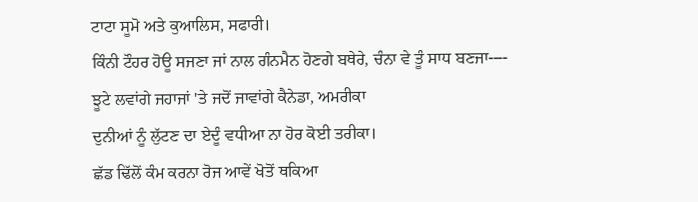ਟਾਟਾ ਸੂਮੋ ਅਤੇ ਕੁਆਲਿਸ, ਸਫਾਰੀ।
ਕਿੰਨੀ ਟੌਹਰ ਹੋਊ ਸਜਣਾ ਜਾਂ ਨਾਲ ਗੰਨਮੈਨ ਹੋਣਗੇ ਬਥੇਰੇ, ਚੰਨਾ ਵੇ ਤੂੰ ਸਾਧ ਬਣਜਾ----
ਝੂਟੇ ਲਵਾਂਗੇ ਜਹਾਜਾਂ 'ਤੇ ਜਦੋਂ ਜਾਵਾਂਗੇ ਕੈਨੇਡਾ, ਅਮਰੀਕਾ
ਦੁਨੀਆਂ ਨੂੰ ਲੁੱਟਣ ਦਾ ਏਦੂੰ ਵਧੀਆ ਨਾ ਹੋਰ ਕੋਈ ਤਰੀਕਾ।
ਛੱਡ ਢਿੱਲੋਂ ਕੰਮ ਕਰਨਾ ਰੋਜ ਆਵੇਂ ਖੋਤੋਂ ਥਕਿਆ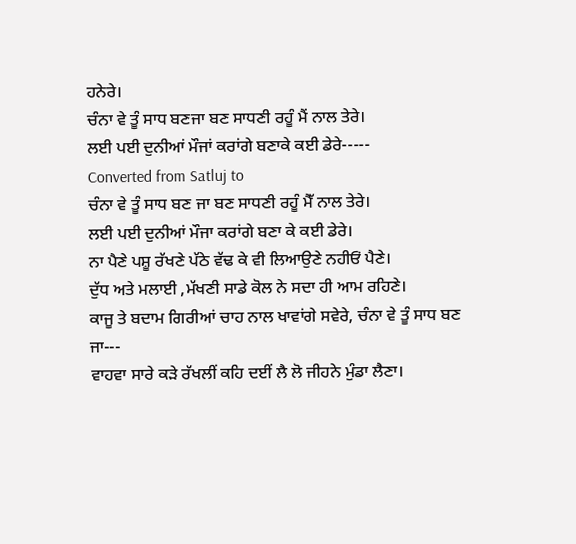ਹਨੇਰੇ।
ਚੰਨਾ ਵੇ ਤੂੰ ਸਾਧ ਬਣਜਾ ਬਣ ਸਾਧਣੀ ਰਹੂੰ ਮੈਂ ਨਾਲ ਤੇਰੇ।
ਲਈ ਪਈ ਦੁਨੀਆਂ ਮੌਜਾਂ ਕਰਾਂਗੇ ਬਣਾਕੇ ਕਈ ਡੇਰੇ-----
Converted from Satluj to
ਚੰਨਾ ਵੇ ਤੂੰ ਸਾਧ ਬਣ ਜਾ ਬਣ ਸਾਧਣੀ ਰਹੂੰ ਮੈੱ ਨਾਲ ਤੇਰੇ।
ਲਈ ਪਈ ਦੁਨੀਆਂ ਮੌਜਾ ਕਰਾਂਗੇ ਬਣਾ ਕੇ ਕਈ ਡੇਰੇ।
ਨਾ ਪੈਣੇ ਪਸ਼ੂ ਰੱਖਣੇ ਪੱਠੇ ਵੱਢ ਕੇ ਵੀ ਲਿਆਉਣੇ ਨਹੀਓਂ ਪੈਣੇ।
ਦੁੱਧ ਅਤੇ ਮਲਾਈ ,ਮੱਖਣੀ ਸਾਡੇ ਕੋਲ ਨੇ ਸਦਾ ਹੀ ਆਮ ਰਹਿਣੇ।
ਕਾਜੂ ਤੇ ਬਦਾਮ ਗਿਰੀਆਂ ਚਾਹ ਨਾਲ ਖਾਵਾਂਗੇ ਸਵੇਰੇ, ਚੰਨਾ ਵੇ ਤੂੰ ਸਾਧ ਬਣ ਜਾ---
ਵਾਹਵਾ ਸਾਰੇ ਕੜੇ ਰੱਖਲੀਂ ਕਹਿ ਦਈਂ ਲੈ ਲੋ ਜੀਹਨੇ ਮੁੰਡਾ ਲੈਣਾ।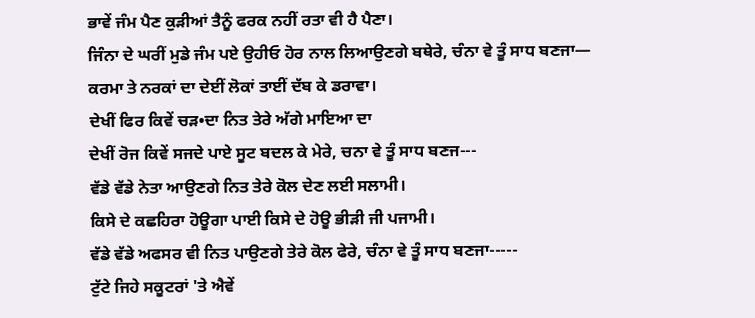ਭਾਵੇਂ ਜੰਮ ਪੈਣ ਕੁੜੀਆਂ ਤੈਨੂੰ ਫਰਕ ਨਹੀਂ ਰਤਾ ਵੀ ਹੈ ਪੈਣਾ।
ਜਿੰਨਾ ਦੇ ਘਰੀਂ ਮੁਡੇ ਜੰਮ ਪਏ ਉਹੀਓ ਹੋਰ ਨਾਲ ਲਿਆਉਣਗੇ ਬਥੇਰੇ, ਚੰਨਾ ਵੇ ਤੂੰ ਸਾਧ ਬਣਜਾ—
ਕਰਮਾ ਤੇ ਨਰਕਾਂ ਦਾ ਦੇਈਂ ਲੋਕਾਂ ਤਾਈਂ ਦੱਬ ਕੇ ਡਰਾਵਾ।
ਦੇਖੀਂ ਫਿਰ ਕਿਵੇਂ ਚੜ•ਦਾ ਨਿਤ ਤੇਰੇ ਅੱਗੇ ਮਾਇਆ ਦਾ
ਦੇਖੀਂ ਰੋਜ ਕਿਵੇਂ ਸਜਦੇ ਪਾਏ ਸੂਟ ਬਦਲ ਕੇ ਮੇਰੇ, ਚਨਾ ਵੇ ਤੂੰ ਸਾਧ ਬਣਜ---
ਵੱਡੇ ਵੱਡੇ ਨੇਤਾ ਆਉਣਗੇ ਨਿਤ ਤੇਰੇ ਕੋਲ ਦੇਣ ਲਈ ਸਲਾਮੀ।
ਕਿਸੇ ਦੇ ਕਛਹਿਰਾ ਹੋਊਗਾ ਪਾਈ ਕਿਸੇ ਦੇ ਹੋਊ ਭੀੜੀ ਜੀ ਪਜਾਮੀ।
ਵੱਡੇ ਵੱਡੇ ਅਫਸਰ ਵੀ ਨਿਤ ਪਾਉਣਗੇ ਤੇਰੇ ਕੋਲ ਫੇਰੇ, ਚੰਨਾ ਵੇ ਤੂੰ ਸਾਧ ਬਣਜਾ-----
ਟੁੱਟੇ ਜਿਹੇ ਸਕੂਟਰਾਂ 'ਤੇ ਐਵੇਂ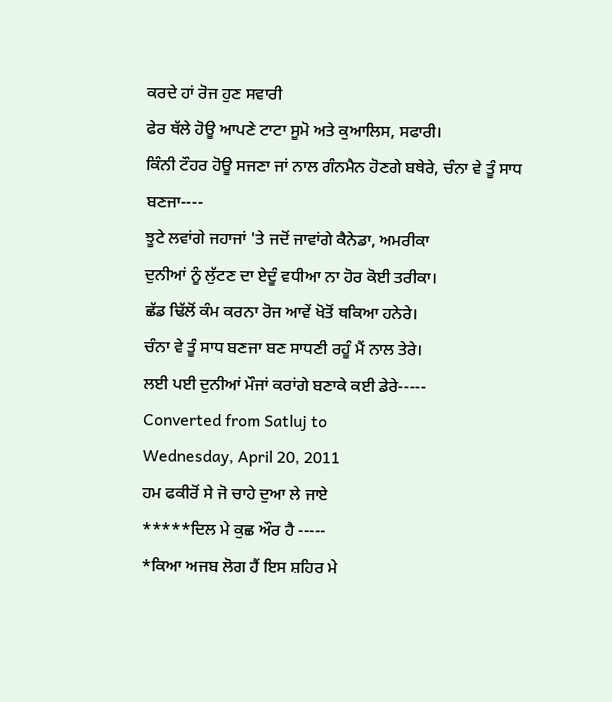ਕਰਦੇ ਹਾਂ ਰੋਜ ਹੁਣ ਸਵਾਰੀ
ਫੇਰ ਥੱਲੇ ਹੋਊ ਆਪਣੇ ਟਾਟਾ ਸੂਮੋ ਅਤੇ ਕੁਆਲਿਸ, ਸਫਾਰੀ।
ਕਿੰਨੀ ਟੌਹਰ ਹੋਊ ਸਜਣਾ ਜਾਂ ਨਾਲ ਗੰਨਮੈਨ ਹੋਣਗੇ ਬਥੇਰੇ, ਚੰਨਾ ਵੇ ਤੂੰ ਸਾਧ ਬਣਜਾ----
ਝੂਟੇ ਲਵਾਂਗੇ ਜਹਾਜਾਂ 'ਤੇ ਜਦੋਂ ਜਾਵਾਂਗੇ ਕੈਨੇਡਾ, ਅਮਰੀਕਾ
ਦੁਨੀਆਂ ਨੂੰ ਲੁੱਟਣ ਦਾ ਏਦੂੰ ਵਧੀਆ ਨਾ ਹੋਰ ਕੋਈ ਤਰੀਕਾ।
ਛੱਡ ਢਿੱਲੋਂ ਕੰਮ ਕਰਨਾ ਰੋਜ ਆਵੇਂ ਖੋਤੋਂ ਥਕਿਆ ਹਨੇਰੇ।
ਚੰਨਾ ਵੇ ਤੂੰ ਸਾਧ ਬਣਜਾ ਬਣ ਸਾਧਣੀ ਰਹੂੰ ਮੈਂ ਨਾਲ ਤੇਰੇ।
ਲਈ ਪਈ ਦੁਨੀਆਂ ਮੌਜਾਂ ਕਰਾਂਗੇ ਬਣਾਕੇ ਕਈ ਡੇਰੇ-----
Converted from Satluj to
Wednesday, April 20, 2011
ਹਮ ਫਕੀਰੋਂ ਸੇ ਜੋ ਚਾਹੇ ਦੁਆ ਲੇ ਜਾਏ
*****ਦਿਲ ਮੇ ਕੁਛ ਔਰ ਹੈ -----
*ਕਿਆ ਅਜਬ ਲੋਗ ਹੈਂ ਇਸ ਸ਼ਹਿਰ ਮੇ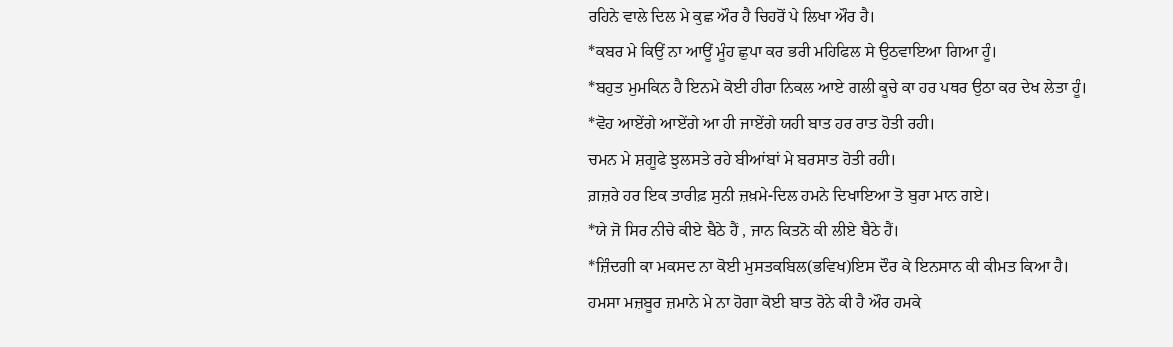ਰਹਿਨੇ ਵਾਲੇ ਦਿਲ ਮੇ ਕੁਛ ਔਰ ਹੈ ਚਿਹਰੋਂ ਪੇ ਲਿਖਾ ਔਰ ਹੈ।
*ਕਬਰ ਮੇ ਕਿਉਂ ਨਾ ਆਊਂ ਮੂੰਹ ਛੁਪਾ ਕਰ ਭਰੀ ਮਹਿਫਿਲ ਸੇ ਉਠਵਾਇਆ ਗਿਆ ਹੂੰ।
*ਬਹੁਤ ਮੁਮਕਿਨ ਹੈ ਇਨਮੇ ਕੋਈ ਹੀਰਾ ਨਿਕਲ ਆਏ ਗਲੀ ਕੂਚੇ ਕਾ ਹਰ ਪਥਰ ਉਠਾ ਕਰ ਦੇਖ ਲੇਤਾ ਹੂੰ।
*ਵੋਹ ਆਏਂਗੇ ਆਏਂਗੇ ਆ ਹੀ ਜਾਏਂਗੇ ਯਹੀ ਬਾਤ ਹਰ ਰਾਤ ਹੋਤੀ ਰਹੀ।
ਚਮਨ ਮੇ ਸ਼ਗੂਫੇ ਝੁਲਸਤੇ ਰਹੇ ਬੀਆਂਬਾਂ ਮੇ ਬਰਸਾਤ ਹੋਤੀ ਰਹੀ।
ਗ਼ਜ਼ਰੇ ਹਰ ਇਕ ਤਾਰੀਫ਼ ਸੁਨੀ ਜ਼ਖ਼ਮੇ-ਦਿਲ ਹਮਨੇ ਦਿਖਾਇਆ ਤੋ ਬੁਰਾ ਮਾਨ ਗਏ।
*ਯੇ ਜੋ ਸਿਰ ਨੀਚੇ ਕੀਏ ਬੈਠੇ ਹੈਂ , ਜਾਨ ਕਿਤਨੋ ਕੀ ਲੀਏ ਬੈਠੇ ਹੈਂ।
*ਜ਼ਿੰਦਗੀ ਕਾ ਮਕਸਦ ਨਾ ਕੋਈ ਮੁਸਤਕਬਿਲ(ਭਵਿਖ)ਇਸ ਦੌਰ ਕੇ ਇਨਸਾਨ ਕੀ ਕੀਮਤ ਕਿਆ ਹੈ।
ਹਮਸਾ ਮਜ਼ਬੂਰ ਜ਼ਮਾਨੇ ਮੇ ਨਾ ਹੋਗਾ ਕੋਈ ਬਾਤ ਰੋਨੇ ਕੀ ਹੈ ਔਰ ਹਮਕੇ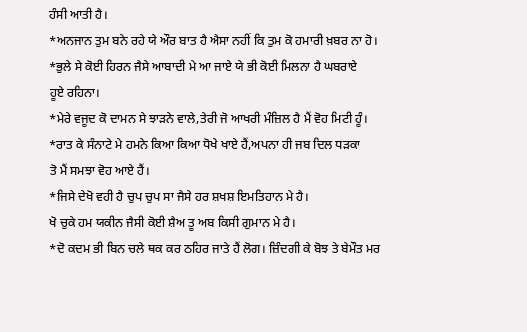ਹੰਸੀ ਆਤੀ ਹੈ।
*ਅਨਜਾਨ ਤੁਮ ਬਨੇ ਰਹੇ ਯੇ ਔਰ ਬਾਤ ਹੈ ਐਸਾ ਨਹੀਂ ਕਿ ਤੁਮ ਕੋ ਹਮਾਰੀ ਖ਼ਬਰ ਨਾ ਹੋ।
*ਭੁਲੇ ਸੇ ਕੋਈ ਹਿਰਨ ਜੈਸੇ ਆਬਾਦੀ ਮੇ ਆ ਜਾਏ ਯੇ ਭੀ ਕੋਈ ਮਿਲਨਾ ਹੈ ਘਬਰਾਏ
ਹੂਏ ਰਹਿਨਾ।
*ਮੇਰੇ ਵਜੂਦ ਕੋ ਦਾਮਨ ਸੇ ਝਾੜਨੇ ਵਾਲੇ,ਤੇਰੀ ਜੋ ਆਖਰੀ ਮੰਜ਼ਿਲ ਹੈ ਮੈਂ ਵੋਹ ਮਿਟੀ ਹੂੰ।
*ਰਾਤ ਕੇ ਸੰਨਾਟੇ ਮੇ ਹਮਨੇ ਕਿਆ ਕਿਆ ਧੋਖੇ ਖਾਏ ਹੈਂ,ਅਪਨਾ ਹੀ ਜਬ ਦਿਲ ਧੜਕਾ
ਤੋ ਮੈਂ ਸਮਝਾ ਵੋਹ ਆਏ ਹੈਂ।
*ਜਿਸੇ ਦੇਖੋ ਵਹੀ ਹੈ ਚੁਪ ਚੁਪ ਸਾ ਜੈਸੇ ਹਰ ਸ਼ਖਸ਼ ਇਮਤਿਹਾਨ ਮੇ ਹੈ।
ਖੋ ਚੁਕੇ ਹਮ ਯਕੀਨ ਜੈਸੀ ਕੋਈ ਸ਼ੈਅ ਤੂ ਅਬ ਕਿਸੀ ਗੁਮਾਨ ਮੇ ਹੈ।
*ਦੋ ਕਦਮ ਭੀ ਬਿਨ ਚਲੇ ਥਕ ਕਰ ਠਹਿਰ ਜਾਤੇ ਹੈਂ ਲੋਗ। ਜ਼ਿੰਦਗੀ ਕੇ ਬੋਝ ਤੇ ਬੇਮੌਤ ਮਰ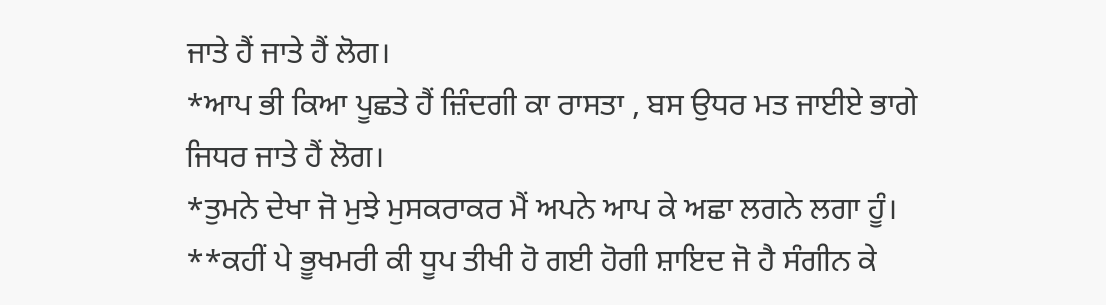ਜਾਤੇ ਹੈਂ ਜਾਤੇ ਹੈਂ ਲੋਗ।
*ਆਪ ਭੀ ਕਿਆ ਪੂਛਤੇ ਹੈਂ ਜ਼ਿੰਦਗੀ ਕਾ ਰਾਸਤਾ , ਬਸ ਉਧਰ ਮਤ ਜਾਈਏ ਭਾਗੇ
ਜਿਧਰ ਜਾਤੇ ਹੈਂ ਲੋਗ।
*ਤੁਮਨੇ ਦੇਖਾ ਜੋ ਮੁਝੇ ਮੁਸਕਰਾਕਰ ਮੈਂ ਅਪਨੇ ਆਪ ਕੇ ਅਛਾ ਲਗਨੇ ਲਗਾ ਹੂੰ।
**ਕਹੀਂ ਪੇ ਭੂਖਮਰੀ ਕੀ ਧੂਪ ਤੀਖੀ ਹੋ ਗਈ ਹੋਗੀ ਸ਼ਾਇਦ ਜੋ ਹੈ ਸੰਗੀਨ ਕੇ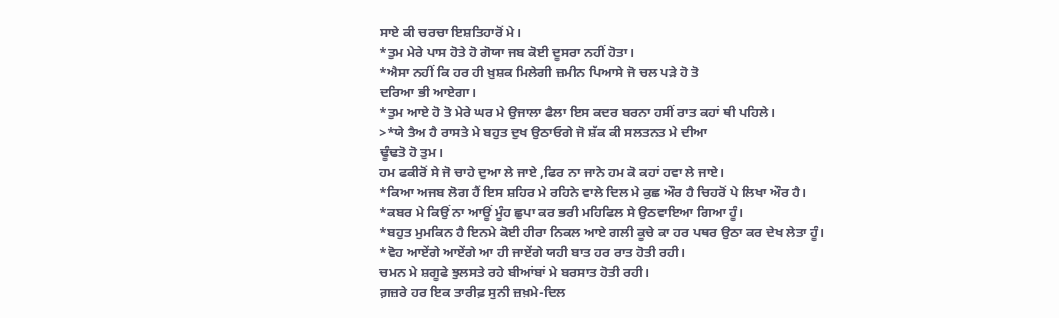ਸਾਏ ਕੀ ਚਰਚਾ ਇਸ਼ਤਿਹਾਰੋਂ ਮੇ।
*ਤੁਮ ਮੇਰੇ ਪਾਸ ਹੋਤੇ ਹੋ ਗੋਯਾ ਜਬ ਕੋਈ ਦੂਸਰਾ ਨਹੀਂ ਹੋਤਾ।
*ਐਸਾ ਨਹੀਂ ਕਿ ਹਰ ਹੀ ਖ਼ੁਸ਼ਕ ਮਿਲੇਗੀ ਜ਼ਮੀਨ ਪਿਆਸੇ ਜੋ ਚਲ ਪੜੇ ਹੋ ਤੋ
ਦਰਿਆ ਭੀ ਆਏਗਾ।
*ਤੁਮ ਆਏ ਹੋ ਤੋ ਮੇਰੇ ਘਰ ਮੇ ਉਜਾਲਾ ਫੈਲਾ ਇਸ ਕਦਰ ਬਰਨਾ ਹਸੀਂ ਰਾਤ ਕਹਾਂ ਥੀ ਪਹਿਲੇ।
>*ਯੇ ਤੈਅ ਹੈ ਰਾਸਤੇ ਮੇ ਬਹੁਤ ਦੁਖ ਉਠਾਓਗੇ ਜੋ ਸ਼ੱਕ ਕੀ ਸਲਤਨਤ ਮੇ ਦੀਆ
ਢੂੰਢਤੋ ਹੋ ਤੁਮ।
ਹਮ ਫਕੀਰੋਂ ਸੇ ਜੋ ਚਾਹੇ ਦੁਆ ਲੇ ਜਾਏ ,ਫਿਰ ਨਾ ਜਾਨੇ ਹਮ ਕੋ ਕਹਾਂ ਹਵਾ ਲੇ ਜਾਏ।
*ਕਿਆ ਅਜਬ ਲੋਗ ਹੈਂ ਇਸ ਸ਼ਹਿਰ ਮੇ ਰਹਿਨੇ ਵਾਲੇ ਦਿਲ ਮੇ ਕੁਛ ਔਰ ਹੈ ਚਿਹਰੋਂ ਪੇ ਲਿਖਾ ਔਰ ਹੈ।
*ਕਬਰ ਮੇ ਕਿਉਂ ਨਾ ਆਊਂ ਮੂੰਹ ਛੁਪਾ ਕਰ ਭਰੀ ਮਹਿਫਿਲ ਸੇ ਉਠਵਾਇਆ ਗਿਆ ਹੂੰ।
*ਬਹੁਤ ਮੁਮਕਿਨ ਹੈ ਇਨਮੇ ਕੋਈ ਹੀਰਾ ਨਿਕਲ ਆਏ ਗਲੀ ਕੂਚੇ ਕਾ ਹਰ ਪਥਰ ਉਠਾ ਕਰ ਦੇਖ ਲੇਤਾ ਹੂੰ।
*ਵੋਹ ਆਏਂਗੇ ਆਏਂਗੇ ਆ ਹੀ ਜਾਏਂਗੇ ਯਹੀ ਬਾਤ ਹਰ ਰਾਤ ਹੋਤੀ ਰਹੀ।
ਚਮਨ ਮੇ ਸ਼ਗੂਫੇ ਝੁਲਸਤੇ ਰਹੇ ਬੀਆਂਬਾਂ ਮੇ ਬਰਸਾਤ ਹੋਤੀ ਰਹੀ।
ਗ਼ਜ਼ਰੇ ਹਰ ਇਕ ਤਾਰੀਫ਼ ਸੁਨੀ ਜ਼ਖ਼ਮੇ-ਦਿਲ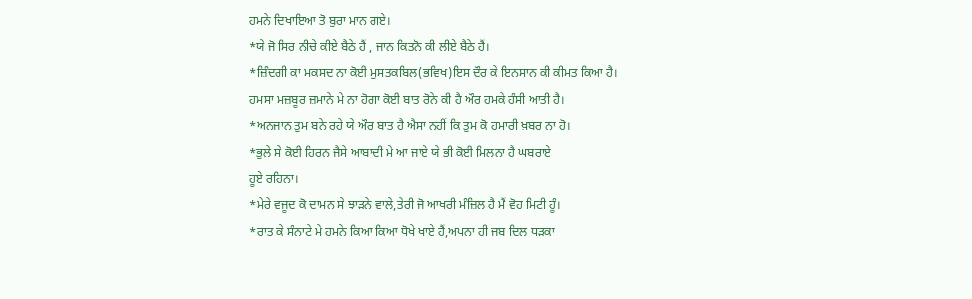ਹਮਨੇ ਦਿਖਾਇਆ ਤੋ ਬੁਰਾ ਮਾਨ ਗਏ।
*ਯੇ ਜੋ ਸਿਰ ਨੀਚੇ ਕੀਏ ਬੈਠੇ ਹੈਂ , ਜਾਨ ਕਿਤਨੋ ਕੀ ਲੀਏ ਬੈਠੇ ਹੈਂ।
*ਜ਼ਿੰਦਗੀ ਕਾ ਮਕਸਦ ਨਾ ਕੋਈ ਮੁਸਤਕਬਿਲ(ਭਵਿਖ)ਇਸ ਦੌਰ ਕੇ ਇਨਸਾਨ ਕੀ ਕੀਮਤ ਕਿਆ ਹੈ।
ਹਮਸਾ ਮਜ਼ਬੂਰ ਜ਼ਮਾਨੇ ਮੇ ਨਾ ਹੋਗਾ ਕੋਈ ਬਾਤ ਰੋਨੇ ਕੀ ਹੈ ਔਰ ਹਮਕੇ ਹੰਸੀ ਆਤੀ ਹੈ।
*ਅਨਜਾਨ ਤੁਮ ਬਨੇ ਰਹੇ ਯੇ ਔਰ ਬਾਤ ਹੈ ਐਸਾ ਨਹੀਂ ਕਿ ਤੁਮ ਕੋ ਹਮਾਰੀ ਖ਼ਬਰ ਨਾ ਹੋ।
*ਭੁਲੇ ਸੇ ਕੋਈ ਹਿਰਨ ਜੈਸੇ ਆਬਾਦੀ ਮੇ ਆ ਜਾਏ ਯੇ ਭੀ ਕੋਈ ਮਿਲਨਾ ਹੈ ਘਬਰਾਏ
ਹੂਏ ਰਹਿਨਾ।
*ਮੇਰੇ ਵਜੂਦ ਕੋ ਦਾਮਨ ਸੇ ਝਾੜਨੇ ਵਾਲੇ,ਤੇਰੀ ਜੋ ਆਖਰੀ ਮੰਜ਼ਿਲ ਹੈ ਮੈਂ ਵੋਹ ਮਿਟੀ ਹੂੰ।
*ਰਾਤ ਕੇ ਸੰਨਾਟੇ ਮੇ ਹਮਨੇ ਕਿਆ ਕਿਆ ਧੋਖੇ ਖਾਏ ਹੈਂ,ਅਪਨਾ ਹੀ ਜਬ ਦਿਲ ਧੜਕਾ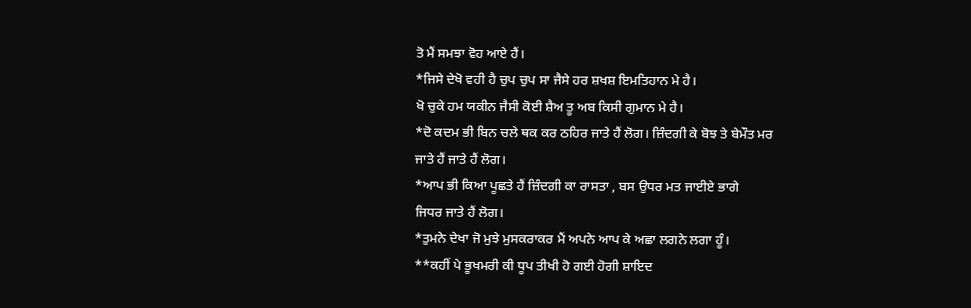ਤੋ ਮੈਂ ਸਮਝਾ ਵੋਹ ਆਏ ਹੈਂ।
*ਜਿਸੇ ਦੇਖੋ ਵਹੀ ਹੈ ਚੁਪ ਚੁਪ ਸਾ ਜੈਸੇ ਹਰ ਸ਼ਖਸ਼ ਇਮਤਿਹਾਨ ਮੇ ਹੈ।
ਖੋ ਚੁਕੇ ਹਮ ਯਕੀਨ ਜੈਸੀ ਕੋਈ ਸ਼ੈਅ ਤੂ ਅਬ ਕਿਸੀ ਗੁਮਾਨ ਮੇ ਹੈ।
*ਦੋ ਕਦਮ ਭੀ ਬਿਨ ਚਲੇ ਥਕ ਕਰ ਠਹਿਰ ਜਾਤੇ ਹੈਂ ਲੋਗ। ਜ਼ਿੰਦਗੀ ਕੇ ਬੋਝ ਤੇ ਬੇਮੌਤ ਮਰ
ਜਾਤੇ ਹੈਂ ਜਾਤੇ ਹੈਂ ਲੋਗ।
*ਆਪ ਭੀ ਕਿਆ ਪੂਛਤੇ ਹੈਂ ਜ਼ਿੰਦਗੀ ਕਾ ਰਾਸਤਾ , ਬਸ ਉਧਰ ਮਤ ਜਾਈਏ ਭਾਗੇ
ਜਿਧਰ ਜਾਤੇ ਹੈਂ ਲੋਗ।
*ਤੁਮਨੇ ਦੇਖਾ ਜੋ ਮੁਝੇ ਮੁਸਕਰਾਕਰ ਮੈਂ ਅਪਨੇ ਆਪ ਕੇ ਅਛਾ ਲਗਨੇ ਲਗਾ ਹੂੰ।
**ਕਹੀਂ ਪੇ ਭੂਖਮਰੀ ਕੀ ਧੂਪ ਤੀਖੀ ਹੋ ਗਈ ਹੋਗੀ ਸ਼ਾਇਦ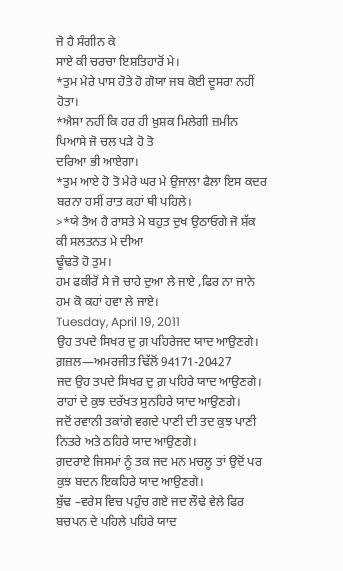ਜੋ ਹੈ ਸੰਗੀਨ ਕੇ
ਸਾਏ ਕੀ ਚਰਚਾ ਇਸ਼ਤਿਹਾਰੋਂ ਮੇ।
*ਤੁਮ ਮੇਰੇ ਪਾਸ ਹੋਤੇ ਹੋ ਗੋਯਾ ਜਬ ਕੋਈ ਦੂਸਰਾ ਨਹੀਂ ਹੋਤਾ।
*ਐਸਾ ਨਹੀਂ ਕਿ ਹਰ ਹੀ ਖ਼ੁਸ਼ਕ ਮਿਲੇਗੀ ਜ਼ਮੀਨ ਪਿਆਸੇ ਜੋ ਚਲ ਪੜੇ ਹੋ ਤੋ
ਦਰਿਆ ਭੀ ਆਏਗਾ।
*ਤੁਮ ਆਏ ਹੋ ਤੋ ਮੇਰੇ ਘਰ ਮੇ ਉਜਾਲਾ ਫੈਲਾ ਇਸ ਕਦਰ ਬਰਨਾ ਹਸੀਂ ਰਾਤ ਕਹਾਂ ਥੀ ਪਹਿਲੇ।
>*ਯੇ ਤੈਅ ਹੈ ਰਾਸਤੇ ਮੇ ਬਹੁਤ ਦੁਖ ਉਠਾਓਗੇ ਜੋ ਸ਼ੱਕ ਕੀ ਸਲਤਨਤ ਮੇ ਦੀਆ
ਢੂੰਢਤੋ ਹੋ ਤੁਮ।
ਹਮ ਫਕੀਰੋਂ ਸੇ ਜੋ ਚਾਹੇ ਦੁਆ ਲੇ ਜਾਏ ,ਫਿਰ ਨਾ ਜਾਨੇ ਹਮ ਕੋ ਕਹਾਂ ਹਵਾ ਲੇ ਜਾਏ।
Tuesday, April 19, 2011
ਉਹ ਤਪਦੇ ਸਿਖਰ ਦੁ ਗ਼ ਪਹਿਰੇਜਦ ਯਾਦ ਆਉਣਗੇ।
ਗ਼ਜ਼ਲ—ਅਮਰਜੀਤ ਢਿੱਲੋਂ 94171-20427
ਜਦ ਉਹ ਤਪਦੇ ਸਿਖਰ ਦੁ ਗ਼ ਪਹਿਰੇ ਯਾਦ ਆਉਣਗੇ। ਰਾਹਾਂ ਦੇ ਕੁਝ ਦਰੱਖਤ ਸੁਨਹਿਰੇ ਯਾਦ ਆਉਣਗੇ।
ਜਦੋਂ ਰਵਾਨੀ ਤਕਾਂਗੇ ਵਗਦੇ ਪਾਣੀ ਦੀ ਤਦ ਕੁਝ ਪਾਣੀ ਨਿਤਰੇ ਅਤੇ ਠਹਿਰੇ ਯਾਦ ਆਉਣਗੇ।
ਗ਼ਦਰਾਏ ਜਿਸਮਾਂ ਨੂੰ ਤਕ ਜਦ ਮਨ ਮਚਲੂ ਤਾਂ ਉਦੋਂ ਪਰ ਕੁਝ ਬਦਨ ਇਕਹਿਰੇ ਯਾਦ ਆਉਣਗੇ।
ਬੁੱਢ –ਵਰੇਸ ਵਿਚ ਪਹੁੰਚ ਗਏ ਜਦ ਲੌਢੇ ਵੇਲੇ ਫਿਰ ਬਚਪਨ ਦੇ ਪਹਿਲੇ ਪਹਿਰੇ ਯਾਦ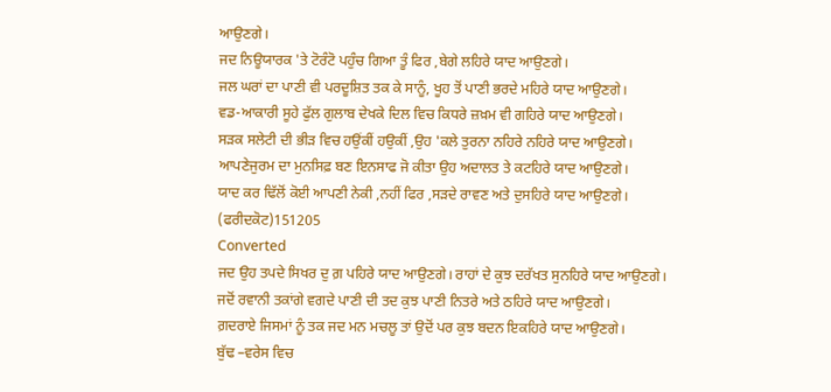ਆਉਣਗੇ।
ਜਦ ਨਿਊਯਾਰਕ 'ਤੇ ਟੋਰੰਟੋ ਪਹੁੰਚ ਗਿਆ ਤੂੰ ਫਿਰ ,ਬੇਗੇ ਲਹਿਰੇ ਯਾਦ ਆਉਣਗੇ।
ਜਲ ਘਰਾਂ ਦਾ ਪਾਣੀ ਵੀ ਪਰਦੂਸ਼ਿਤ ਤਕ ਕੇ ਸਾਨੂੰ, ਖੂਹ ਤੋਂ ਪਾਣੀ ਭਰਦੇ ਮਹਿਰੇ ਯਾਦ ਆਉਣਗੇ।
ਵਡ-ਆਕਾਰੀ ਸੂਹੇ ਫੁੱਲ ਗੁਲਾਬ ਦੇਖਕੇ ਦਿਲ ਵਿਚ ਕਿਧਰੇ ਜ਼ਖ਼ਮ ਵੀ ਗਹਿਰੇ ਯਾਦ ਆਉਣਗੇ।
ਸੜਕ ਸਲੇਟੀ ਦੀ ਭੀੜ ਵਿਚ ਹਉਂਕੀਂ ਹਉਕੀਂ ,ਉਹ 'ਕਲੇ ਤੁਰਨਾ ਨਹਿਰੇ ਨਹਿਰੇ ਯਾਦ ਆਉਣਗੇ।
ਆਪਣੇਜੁਰਮ ਦਾ ਮੁਨਸਿਫ਼ ਬਣ ਇਨਸਾਫ ਜੋ ਕੀਤਾ ਉਹ ਅਦਾਲਤ ਤੇ ਕਟਹਿਰੇ ਯਾਦ ਆਉਣਗੇ।
ਯਾਦ ਕਰ ਢਿੱਲੋਂ ਕੋਈ ਆਪਣੀ ਨੇਕੀ ,ਨਹੀਂ ਫਿਰ ,ਸੜਦੇ ਰਾਵਣ ਅਤੇ ਦੁਸਹਿਰੇ ਯਾਦ ਆਉਣਗੇ।
(ਫਰੀਦਕੋਟ)151205
Converted
ਜਦ ਉਹ ਤਪਦੇ ਸਿਖਰ ਦੁ ਗ਼ ਪਹਿਰੇ ਯਾਦ ਆਉਣਗੇ। ਰਾਹਾਂ ਦੇ ਕੁਝ ਦਰੱਖਤ ਸੁਨਹਿਰੇ ਯਾਦ ਆਉਣਗੇ।
ਜਦੋਂ ਰਵਾਨੀ ਤਕਾਂਗੇ ਵਗਦੇ ਪਾਣੀ ਦੀ ਤਦ ਕੁਝ ਪਾਣੀ ਨਿਤਰੇ ਅਤੇ ਠਹਿਰੇ ਯਾਦ ਆਉਣਗੇ।
ਗ਼ਦਰਾਏ ਜਿਸਮਾਂ ਨੂੰ ਤਕ ਜਦ ਮਨ ਮਚਲੂ ਤਾਂ ਉਦੋਂ ਪਰ ਕੁਝ ਬਦਨ ਇਕਹਿਰੇ ਯਾਦ ਆਉਣਗੇ।
ਬੁੱਢ –ਵਰੇਸ ਵਿਚ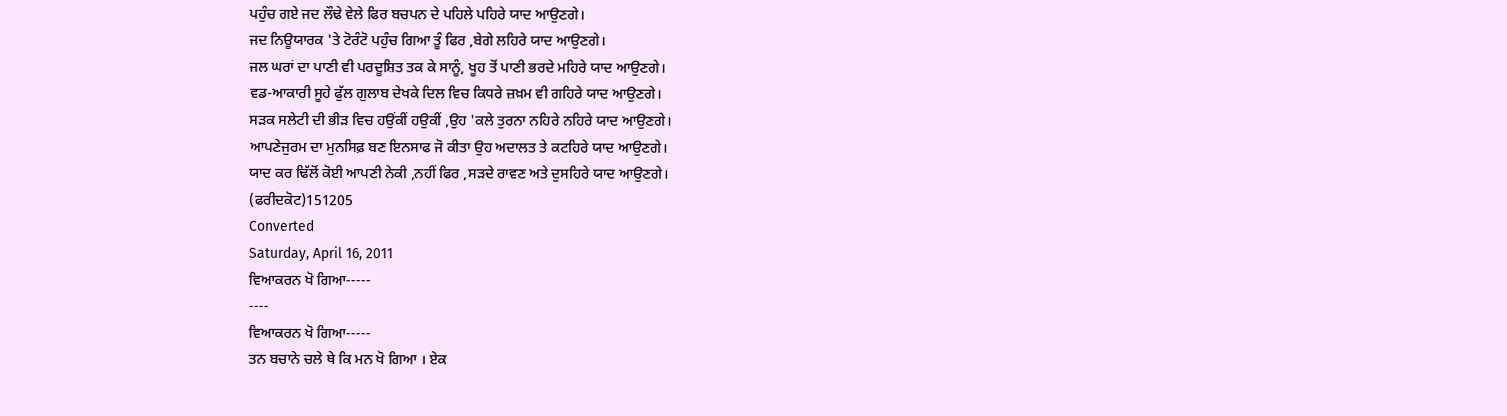ਪਹੁੰਚ ਗਏ ਜਦ ਲੌਢੇ ਵੇਲੇ ਫਿਰ ਬਚਪਨ ਦੇ ਪਹਿਲੇ ਪਹਿਰੇ ਯਾਦ ਆਉਣਗੇ।
ਜਦ ਨਿਊਯਾਰਕ 'ਤੇ ਟੋਰੰਟੋ ਪਹੁੰਚ ਗਿਆ ਤੂੰ ਫਿਰ ,ਬੇਗੇ ਲਹਿਰੇ ਯਾਦ ਆਉਣਗੇ।
ਜਲ ਘਰਾਂ ਦਾ ਪਾਣੀ ਵੀ ਪਰਦੂਸ਼ਿਤ ਤਕ ਕੇ ਸਾਨੂੰ, ਖੂਹ ਤੋਂ ਪਾਣੀ ਭਰਦੇ ਮਹਿਰੇ ਯਾਦ ਆਉਣਗੇ।
ਵਡ-ਆਕਾਰੀ ਸੂਹੇ ਫੁੱਲ ਗੁਲਾਬ ਦੇਖਕੇ ਦਿਲ ਵਿਚ ਕਿਧਰੇ ਜ਼ਖ਼ਮ ਵੀ ਗਹਿਰੇ ਯਾਦ ਆਉਣਗੇ।
ਸੜਕ ਸਲੇਟੀ ਦੀ ਭੀੜ ਵਿਚ ਹਉਂਕੀਂ ਹਉਕੀਂ ,ਉਹ 'ਕਲੇ ਤੁਰਨਾ ਨਹਿਰੇ ਨਹਿਰੇ ਯਾਦ ਆਉਣਗੇ।
ਆਪਣੇਜੁਰਮ ਦਾ ਮੁਨਸਿਫ਼ ਬਣ ਇਨਸਾਫ ਜੋ ਕੀਤਾ ਉਹ ਅਦਾਲਤ ਤੇ ਕਟਹਿਰੇ ਯਾਦ ਆਉਣਗੇ।
ਯਾਦ ਕਰ ਢਿੱਲੋਂ ਕੋਈ ਆਪਣੀ ਨੇਕੀ ,ਨਹੀਂ ਫਿਰ ,ਸੜਦੇ ਰਾਵਣ ਅਤੇ ਦੁਸਹਿਰੇ ਯਾਦ ਆਉਣਗੇ।
(ਫਰੀਦਕੋਟ)151205
Converted
Saturday, April 16, 2011
ਵਿਆਕਰਨ ਖੋ ਗਿਆ-----
----
ਵਿਆਕਰਨ ਖੋ ਗਿਆ-----
ਤਨ ਬਚਾਨੇ ਚਲੇ ਥੇ ਕਿ ਮਨ ਖੋ ਗਿਆ । ਏਕ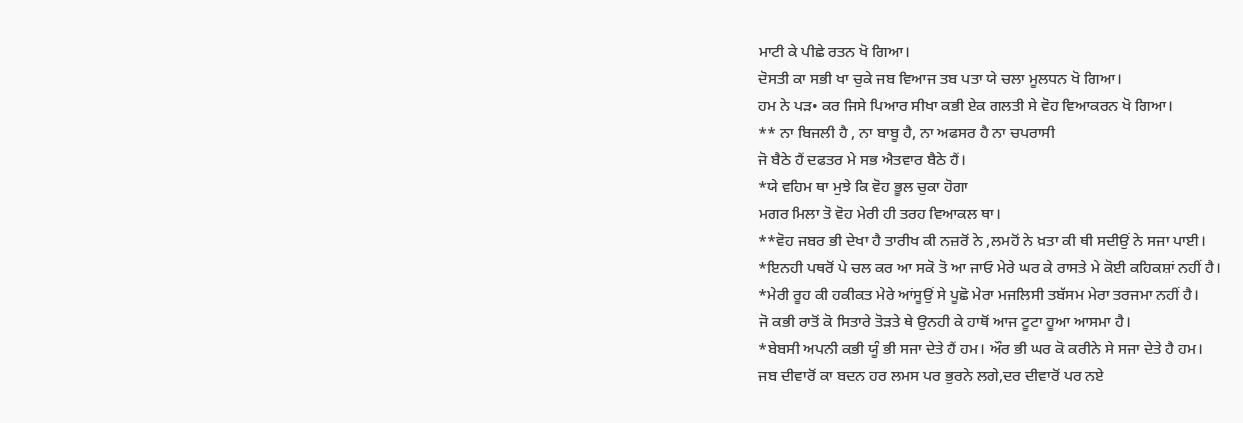ਮਾਟੀ ਕੇ ਪੀਛੇ ਰਤਨ ਖੋ ਗਿਆ।
ਦੋਸਤੀ ਕਾ ਸਭੀ ਖਾ ਚੁਕੇ ਜਬ ਵਿਆਜ ਤਬ ਪਤਾ ਯੇ ਚਲਾ ਮੂਲਧਨ ਖੋ ਗਿਆ।
ਹਮ ਨੇ ਪੜ• ਕਰ ਜਿਸੇ ਪਿਆਰ ਸੀਖਾ ਕਭੀ ਏਕ ਗਲਤੀ ਸੇ ਵੋਹ ਵਿਆਕਰਨ ਖੋ ਗਿਆ।
** ਨਾ ਬਿਜਲੀ ਹੈ , ਨਾ ਬਾਬੂ ਹੈ, ਨਾ ਅਫਸਰ ਹੈ ਨਾ ਚਪਰਾਸੀ
ਜੋ ਬੈਠੇ ਹੈਂ ਦਫਤਰ ਮੇ ਸਭ ਐਤਵਾਰ ਬੈਠੇ ਹੈਂ।
*ਯੇ ਵਹਿਮ ਥਾ ਮੁਝੇ ਕਿ ਵੋਹ ਭੂਲ ਚੁਕਾ ਹੋਗਾ
ਮਗਰ ਮਿਲਾ ਤੋ ਵੋਹ ਮੇਰੀ ਹੀ ਤਰਹ ਵਿਆਕਲ ਥਾ।
**ਵੋਹ ਜਬਰ ਭੀ ਦੇਖਾ ਹੈ ਤਾਰੀਖ ਕੀ ਨਜ਼ਰੋਂ ਨੇ ,ਲਮਹੋਂ ਨੇ ਖ਼ਤਾ ਕੀ ਥੀ ਸਦੀਉਂ ਨੇ ਸਜਾ ਪਾਈ।
*ਇਨਹੀ ਪਥਰੋਂ ਪੇ ਚਲ ਕਰ ਆ ਸਕੋ ਤੋ ਆ ਜਾਓ ਮੇਰੇ ਘਰ ਕੇ ਰਾਸਤੇ ਮੇ ਕੋਈ ਕਹਿਕਸ਼ਾਂ ਨਹੀਂ ਹੈ।
*ਮੇਰੀ ਰੂਹ ਕੀ ਹਕੀਕਤ ਮੇਰੇ ਆਂਸੂਉਂ ਸੇ ਪੂਛੋ ਮੇਰਾ ਮਜਲਿਸੀ ਤਬੱਸਮ ਮੇਰਾ ਤਰਜਮਾ ਨਹੀਂ ਹੈ।
ਜੋ ਕਭੀ ਰਾਤੋਂ ਕੋ ਸਿਤਾਰੇ ਤੋੜਤੇ ਥੇ ਉਨਹੀ ਕੇ ਹਾਥੋਂ ਆਜ ਟੂਟਾ ਹੂਆ ਆਸਮਾ ਹੈ।
*ਬੇਬਸੀ ਅਪਨੀ ਕਭੀ ਯੂੰ ਭੀ ਸਜਾ ਦੇਤੇ ਹੈਂ ਹਮ। ਔਰ ਭੀ ਘਰ ਕੋ ਕਰੀਨੇ ਸੇ ਸਜਾ ਦੇਤੇ ਹੈ ਹਮ।
ਜਬ ਦੀਵਾਰੋਂ ਕਾ ਬਦਨ ਹਰ ਲਮਸ ਪਰ ਭੁਰਨੇ ਲਗੇ,ਦਰ ਦੀਵਾਰੋਂ ਪਰ ਨਏ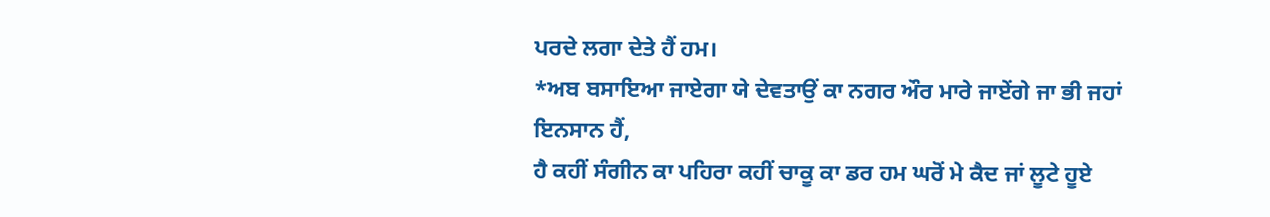ਪਰਦੇ ਲਗਾ ਦੇਤੇ ਹੈਂ ਹਮ।
*ਅਬ ਬਸਾਇਆ ਜਾਏਗਾ ਯੇ ਦੇਵਤਾਉਂ ਕਾ ਨਗਰ ਔਰ ਮਾਰੇ ਜਾਏਂਗੇ ਜਾ ਭੀ ਜਹਾਂ ਇਨਸਾਨ ਹੈਂ,
ਹੈ ਕਹੀਂ ਸੰਗੀਨ ਕਾ ਪਹਿਰਾ ਕਹੀਂ ਚਾਕੂ ਕਾ ਡਰ ਹਮ ਘਰੋਂ ਮੇ ਕੈਦ ਜਾਂ ਲੂਟੇ ਹੂਏ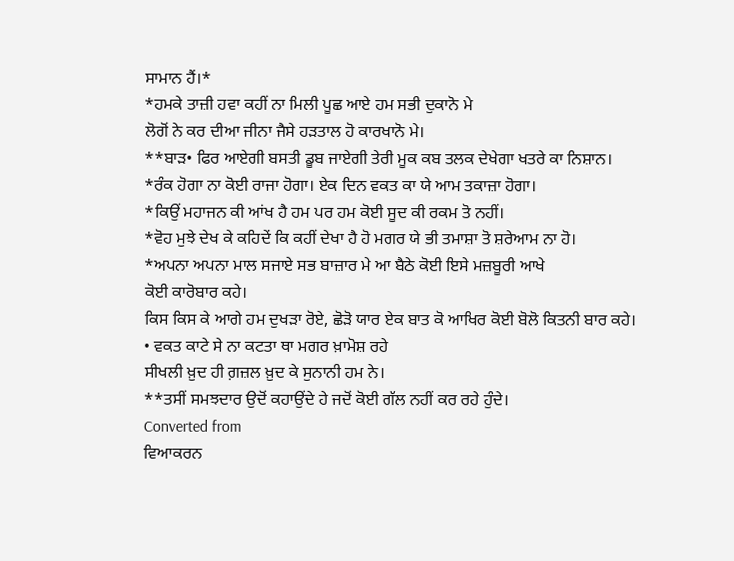ਸਾਮਾਨ ਹੈਂ।*
*ਹਮਕੇ ਤਾਜ਼ੀ ਹਵਾ ਕਹੀਂ ਨਾ ਮਿਲੀ ਪੂਛ ਆਏ ਹਮ ਸਭੀ ਦੁਕਾਨੋ ਮੇ
ਲੋਗੋਂ ਨੇ ਕਰ ਦੀਆ ਜੀਨਾ ਜੈਸੇ ਹੜਤਾਲ ਹੋ ਕਾਰਖਾਨੋ ਮੇ।
**ਬਾੜ• ਫਿਰ ਆਏਗੀ ਬਸਤੀ ਡੂਬ ਜਾਏਗੀ ਤੇਰੀ ਮੂਕ ਕਬ ਤਲਕ ਦੇਖੇਗਾ ਖਤਰੇ ਕਾ ਨਿਸ਼ਾਨ।
*ਰੰਕ ਹੋਗਾ ਨਾ ਕੋਈ ਰਾਜਾ ਹੋਗਾ। ਏਕ ਦਿਨ ਵਕਤ ਕਾ ਯੇ ਆਮ ਤਕਾਜ਼ਾ ਹੋਗਾ।
*ਕਿਉਂ ਮਹਾਜਨ ਕੀ ਆਂਖ ਹੈ ਹਮ ਪਰ ਹਮ ਕੋਈ ਸੂਦ ਕੀ ਰਕਮ ਤੋ ਨਹੀਂ।
*ਵੋਹ ਮੁਝੇ ਦੇਖ ਕੇ ਕਹਿਦੇਂ ਕਿ ਕਹੀਂ ਦੇਖਾ ਹੈ ਹੋ ਮਗਰ ਯੇ ਭੀ ਤਮਾਸ਼ਾ ਤੋ ਸ਼ਰੇਆਮ ਨਾ ਹੋ।
*ਅਪਨਾ ਅਪਨਾ ਮਾਲ ਸਜਾਏ ਸਭ ਬਾਜ਼ਾਰ ਮੇ ਆ ਬੈਠੇ ਕੋਈ ਇਸੇ ਮਜ਼ਬੂਰੀ ਆਖੇ
ਕੋਈ ਕਾਰੋਬਾਰ ਕਹੇ।
ਕਿਸ ਕਿਸ ਕੇ ਆਗੇ ਹਮ ਦੁਖੜਾ ਰੋਏ, ਛੋੜੋ ਯਾਰ ਏਕ ਬਾਤ ਕੋ ਆਖਿਰ ਕੋਈ ਬੋਲੋ ਕਿਤਨੀ ਬਾਰ ਕਹੇ।
• ਵਕਤ ਕਾਟੇ ਸੇ ਨਾ ਕਟਤਾ ਥਾ ਮਗਰ ਖ਼ਾਮੋਸ਼ ਰਹੇ
ਸੀਖਲੀ ਖ਼ੁਦ ਹੀ ਗ਼ਜ਼ਲ ਖ਼ੁਦ ਕੇ ਸੁਨਾਨੀ ਹਮ ਨੇ।
**ਤਸੀਂ ਸਮਝਦਾਰ ਉਦੋਂ ਕਹਾਉਂਦੇ ਹੇ ਜਦੋਂ ਕੋਈ ਗੱਲ ਨਹੀਂ ਕਰ ਰਹੇ ਹੁੰਦੇ।
Converted from
ਵਿਆਕਰਨ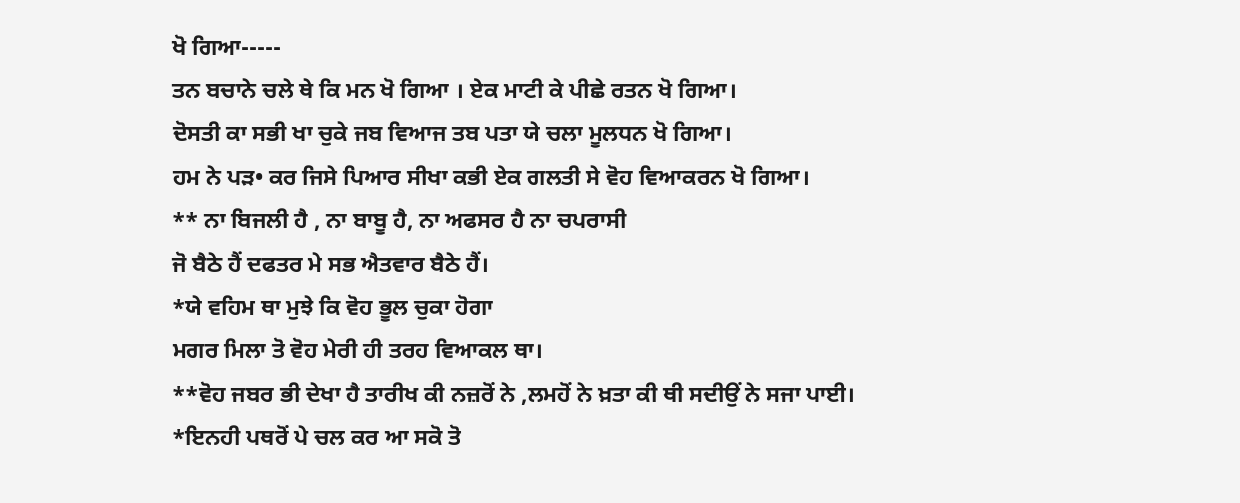ਖੋ ਗਿਆ-----
ਤਨ ਬਚਾਨੇ ਚਲੇ ਥੇ ਕਿ ਮਨ ਖੋ ਗਿਆ । ਏਕ ਮਾਟੀ ਕੇ ਪੀਛੇ ਰਤਨ ਖੋ ਗਿਆ।
ਦੋਸਤੀ ਕਾ ਸਭੀ ਖਾ ਚੁਕੇ ਜਬ ਵਿਆਜ ਤਬ ਪਤਾ ਯੇ ਚਲਾ ਮੂਲਧਨ ਖੋ ਗਿਆ।
ਹਮ ਨੇ ਪੜ• ਕਰ ਜਿਸੇ ਪਿਆਰ ਸੀਖਾ ਕਭੀ ਏਕ ਗਲਤੀ ਸੇ ਵੋਹ ਵਿਆਕਰਨ ਖੋ ਗਿਆ।
** ਨਾ ਬਿਜਲੀ ਹੈ , ਨਾ ਬਾਬੂ ਹੈ, ਨਾ ਅਫਸਰ ਹੈ ਨਾ ਚਪਰਾਸੀ
ਜੋ ਬੈਠੇ ਹੈਂ ਦਫਤਰ ਮੇ ਸਭ ਐਤਵਾਰ ਬੈਠੇ ਹੈਂ।
*ਯੇ ਵਹਿਮ ਥਾ ਮੁਝੇ ਕਿ ਵੋਹ ਭੂਲ ਚੁਕਾ ਹੋਗਾ
ਮਗਰ ਮਿਲਾ ਤੋ ਵੋਹ ਮੇਰੀ ਹੀ ਤਰਹ ਵਿਆਕਲ ਥਾ।
**ਵੋਹ ਜਬਰ ਭੀ ਦੇਖਾ ਹੈ ਤਾਰੀਖ ਕੀ ਨਜ਼ਰੋਂ ਨੇ ,ਲਮਹੋਂ ਨੇ ਖ਼ਤਾ ਕੀ ਥੀ ਸਦੀਉਂ ਨੇ ਸਜਾ ਪਾਈ।
*ਇਨਹੀ ਪਥਰੋਂ ਪੇ ਚਲ ਕਰ ਆ ਸਕੋ ਤੋ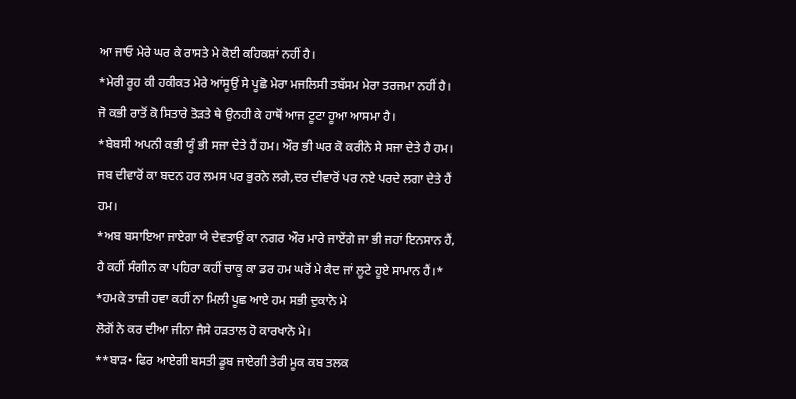ਆ ਜਾਓ ਮੇਰੇ ਘਰ ਕੇ ਰਾਸਤੇ ਮੇ ਕੋਈ ਕਹਿਕਸ਼ਾਂ ਨਹੀਂ ਹੈ।
*ਮੇਰੀ ਰੂਹ ਕੀ ਹਕੀਕਤ ਮੇਰੇ ਆਂਸੂਉਂ ਸੇ ਪੂਛੋ ਮੇਰਾ ਮਜਲਿਸੀ ਤਬੱਸਮ ਮੇਰਾ ਤਰਜਮਾ ਨਹੀਂ ਹੈ।
ਜੋ ਕਭੀ ਰਾਤੋਂ ਕੋ ਸਿਤਾਰੇ ਤੋੜਤੇ ਥੇ ਉਨਹੀ ਕੇ ਹਾਥੋਂ ਆਜ ਟੂਟਾ ਹੂਆ ਆਸਮਾ ਹੈ।
*ਬੇਬਸੀ ਅਪਨੀ ਕਭੀ ਯੂੰ ਭੀ ਸਜਾ ਦੇਤੇ ਹੈਂ ਹਮ। ਔਰ ਭੀ ਘਰ ਕੋ ਕਰੀਨੇ ਸੇ ਸਜਾ ਦੇਤੇ ਹੈ ਹਮ।
ਜਬ ਦੀਵਾਰੋਂ ਕਾ ਬਦਨ ਹਰ ਲਮਸ ਪਰ ਭੁਰਨੇ ਲਗੇ,ਦਰ ਦੀਵਾਰੋਂ ਪਰ ਨਏ ਪਰਦੇ ਲਗਾ ਦੇਤੇ ਹੈਂ ਹਮ।
*ਅਬ ਬਸਾਇਆ ਜਾਏਗਾ ਯੇ ਦੇਵਤਾਉਂ ਕਾ ਨਗਰ ਔਰ ਮਾਰੇ ਜਾਏਂਗੇ ਜਾ ਭੀ ਜਹਾਂ ਇਨਸਾਨ ਹੈਂ,
ਹੈ ਕਹੀਂ ਸੰਗੀਨ ਕਾ ਪਹਿਰਾ ਕਹੀਂ ਚਾਕੂ ਕਾ ਡਰ ਹਮ ਘਰੋਂ ਮੇ ਕੈਦ ਜਾਂ ਲੂਟੇ ਹੂਏ ਸਾਮਾਨ ਹੈਂ।*
*ਹਮਕੇ ਤਾਜ਼ੀ ਹਵਾ ਕਹੀਂ ਨਾ ਮਿਲੀ ਪੂਛ ਆਏ ਹਮ ਸਭੀ ਦੁਕਾਨੋ ਮੇ
ਲੋਗੋਂ ਨੇ ਕਰ ਦੀਆ ਜੀਨਾ ਜੈਸੇ ਹੜਤਾਲ ਹੋ ਕਾਰਖਾਨੋ ਮੇ।
**ਬਾੜ• ਫਿਰ ਆਏਗੀ ਬਸਤੀ ਡੂਬ ਜਾਏਗੀ ਤੇਰੀ ਮੂਕ ਕਬ ਤਲਕ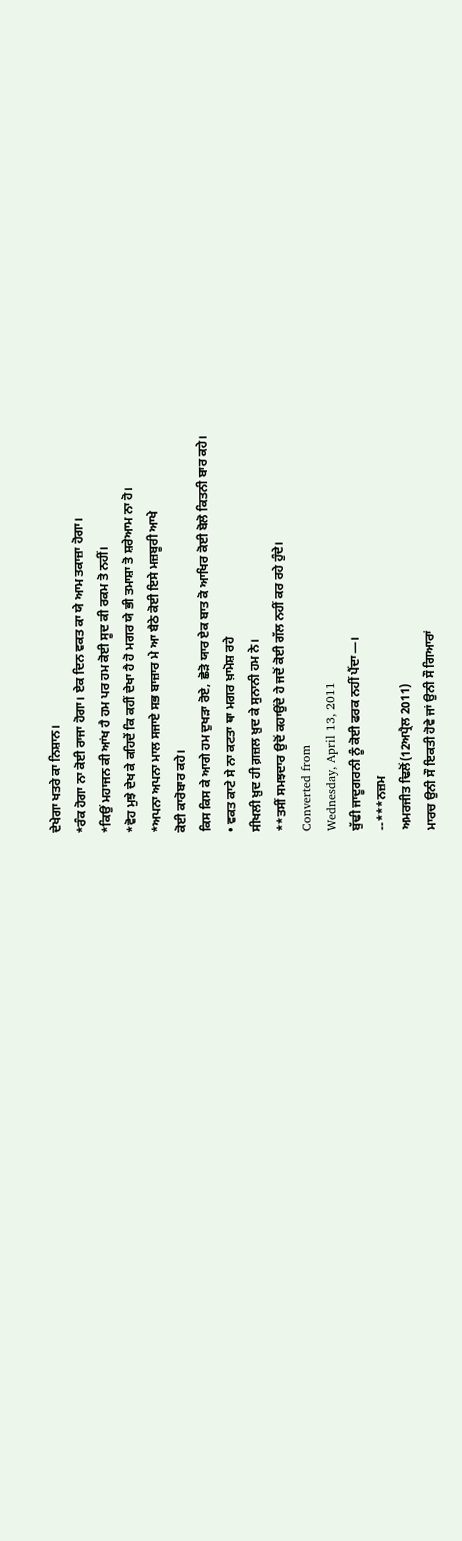ਦੇਖੇਗਾ ਖਤਰੇ ਕਾ ਨਿਸ਼ਾਨ।
*ਰੰਕ ਹੋਗਾ ਨਾ ਕੋਈ ਰਾਜਾ ਹੋਗਾ। ਏਕ ਦਿਨ ਵਕਤ ਕਾ ਯੇ ਆਮ ਤਕਾਜ਼ਾ ਹੋਗਾ।
*ਕਿਉਂ ਮਹਾਜਨ ਕੀ ਆਂਖ ਹੈ ਹਮ ਪਰ ਹਮ ਕੋਈ ਸੂਦ ਕੀ ਰਕਮ ਤੋ ਨਹੀਂ।
*ਵੋਹ ਮੁਝੇ ਦੇਖ ਕੇ ਕਹਿਦੇਂ ਕਿ ਕਹੀਂ ਦੇਖਾ ਹੈ ਹੋ ਮਗਰ ਯੇ ਭੀ ਤਮਾਸ਼ਾ ਤੋ ਸ਼ਰੇਆਮ ਨਾ ਹੋ।
*ਅਪਨਾ ਅਪਨਾ ਮਾਲ ਸਜਾਏ ਸਭ ਬਾਜ਼ਾਰ ਮੇ ਆ ਬੈਠੇ ਕੋਈ ਇਸੇ ਮਜ਼ਬੂਰੀ ਆਖੇ
ਕੋਈ ਕਾਰੋਬਾਰ ਕਹੇ।
ਕਿਸ ਕਿਸ ਕੇ ਆਗੇ ਹਮ ਦੁਖੜਾ ਰੋਏ, ਛੋੜੋ ਯਾਰ ਏਕ ਬਾਤ ਕੋ ਆਖਿਰ ਕੋਈ ਬੋਲੋ ਕਿਤਨੀ ਬਾਰ ਕਹੇ।
• ਵਕਤ ਕਾਟੇ ਸੇ ਨਾ ਕਟਤਾ ਥਾ ਮਗਰ ਖ਼ਾਮੋਸ਼ ਰਹੇ
ਸੀਖਲੀ ਖ਼ੁਦ ਹੀ ਗ਼ਜ਼ਲ ਖ਼ੁਦ ਕੇ ਸੁਨਾਨੀ ਹਮ ਨੇ।
**ਤਸੀਂ ਸਮਝਦਾਰ ਉਦੋਂ ਕਹਾਉਂਦੇ ਹੇ ਜਦੋਂ ਕੋਈ ਗੱਲ ਨਹੀਂ ਕਰ ਰਹੇ ਹੁੰਦੇ।
Converted from
Wednesday, April 13, 2011
ਬੁੱਢੀ ਜਾਦੂਗਰਨੀ ਨੂੰ ਕੋਈ ਫਰਕ ਨਹੀਂ ਪੈਂਦਾ—।
--***ਨਜ਼ਮ
ਅਮਰਜੀਤ ਢਿਲੋਂ(12ਅਪ੍ਰੈਲ 2011)
ਮਾਰਚ ਉਨੀ ਸੌ ਇਕਤੀ ਹੋਵੇ ਜਾਂ ਉਨੀ ਸੌ ਗਿਆਰਾਂ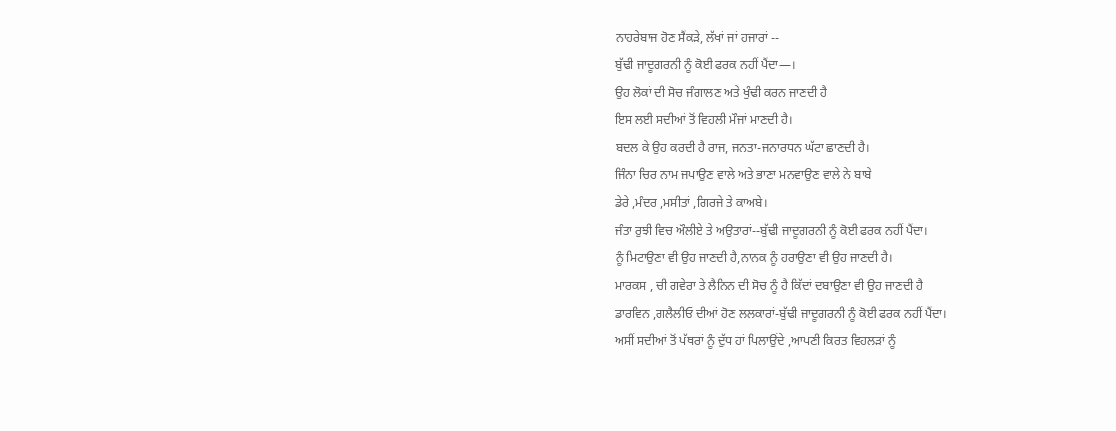ਨਾਹਰੇਬਾਜ ਹੋਣ ਸੈਂਕੜੇ, ਲੱਖਾਂ ਜਾਂ ਹਜਾਰਾਂ --
ਬੁੱਢੀ ਜਾਦੂਗਰਨੀ ਨੂੰ ਕੋਈ ਫਰਕ ਨਹੀਂ ਪੈਂਦਾ—।
ਉਹ ਲੋਕਾਂ ਦੀ ਸੋਚ ਜੰਗਾਲਣ ਅਤੇ ਖੁੰਢੀ ਕਰਨ ਜਾਣਦੀ ਹੈ
ਇਸ ਲਈ ਸਦੀਆਂ ਤੋਂ ਵਿਹਲੀ ਮੌਜਾਂ ਮਾਣਦੀ ਹੈ।
ਬਦਲ ਕੇ ਉਹ ਕਰਦੀ ਹੈ ਰਾਜ, ਜਨਤਾ-ਜਨਾਰਧਨ ਘੱਟਾ ਛਾਣਦੀ ਹੈ।
ਜਿੰਨਾ ਚਿਰ ਨਾਮ ਜਪਾਉਣ ਵਾਲੇ ਅਤੇ ਭਾਣਾ ਮਨਵਾਉਣ ਵਾਲੇ ਨੇ ਬਾਬੇ
ਡੇਰੇ ,ਮੰਦਰ ,ਮਸੀਤਾਂ ,ਗਿਰਜੇ ਤੇ ਕਾਅਬੇ।
ਜੰਤਾ ਰੁਝੀ ਵਿਚ ਔਲੀਏ ਤੇ ਅਉਤਾਰਾਂ--ਬੁੱਢੀ ਜਾਦੂਗਰਨੀ ਨੂੰ ਕੋਈ ਫਰਕ ਨਹੀਂ ਪੈਂਦਾ।
ਨੂੰ ਮਿਟਾਉਣਾ ਵੀ ਉਹ ਜਾਣਦੀ ਹੈ,ਨਾਨਕ ਨੂੰ ਹਰਾਉਣਾ ਵੀ ਉਹ ਜਾਣਦੀ ਹੈ।
ਮਾਰਕਸ , ਚੀ ਗਵੇਰਾ ਤੇ ਲੈਨਿਨ ਦੀ ਸੋਚ ਨੂੰ ਹੈ ਕਿੱਦਾਂ ਦਬਾਉਣਾ ਵੀ ਉਹ ਜਾਣਦੀ ਹੈ
ਡਾਰਵਿਨ ,ਗਲੈਲੀਓ ਦੀਆਂ ਹੋਣ ਲਲਕਾਰਾਂ-ਬੁੱਢੀ ਜਾਦੂਗਰਨੀ ਨੂੰ ਕੋਈ ਫਰਕ ਨਹੀਂ ਪੈਂਦਾ।
ਅਸੀਂ ਸਦੀਆਂ ਤੋਂ ਪੱਥਰਾਂ ਨੂੰ ਦੁੱਧ ਹਾਂ ਪਿਲਾਉਂਦੇ ,ਆਪਣੀ ਕਿਰਤ ਵਿਹਲੜਾਂ ਨੂੰ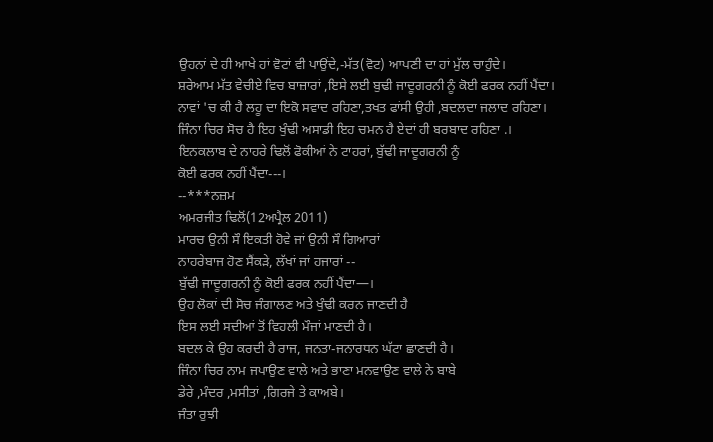ਉਹਨਾਂ ਦੇ ਹੀ ਆਖੇ ਹਾਂ ਵੋਟਾਂ ਵੀ ਪਾਉਂਦੇ,-ਮੱਤ(ਵੋਟ) ਆਪਣੀ ਦਾ ਹਾਂ ਮੁੱਲ ਚਾਹੁੰਦੇ।
ਸ਼ਰੇਆਮ ਮੱਤ ਵੇਚੀਏ ਵਿਚ ਬਾਜ਼ਾਰਾਂ ,ਇਸੇ ਲਈ ਬੁਢੀ ਜਾਦੂਗਰਨੀ ਨੂੰ ਕੋਈ ਫਰਕ ਨਹੀਂ ਪੈਂਦਾ।
ਨਾਵਾਂ 'ਚ ਕੀ ਹੈ ਲਹੂ ਦਾ ਇਕੋ ਸਵਾਦ ਰਹਿਣਾ,ਤਖਤ ਫਾਂਸੀ ਉਹੀ ,ਬਦਲਦਾ ਜਲਾਦ ਰਹਿਣਾ।
ਜਿੰਨਾ ਚਿਰ ਸੋਚ ਹੈ ਇਹ ਖੁੰਢੀ ਅਸਾਡੀ ਇਹ ਚਮਨ ਹੈ ਏਦਾਂ ਹੀ ਬਰਬਾਦ ਰਹਿਣਾ .।
ਇਨਕਲਾਬ ਦੇ ਨਾਹਰੇ ਢਿਲੋਂ ਫੋਕੀਆਂ ਨੇ ਟਾਹਰਾਂ, ਬੁੱਢੀ ਜਾਦੂਗਰਨੀ ਨੂੰ
ਕੋਈ ਫਰਕ ਨਹੀਂ ਪੈਂਦਾ---।
--***ਨਜ਼ਮ
ਅਮਰਜੀਤ ਢਿਲੋਂ(12ਅਪ੍ਰੈਲ 2011)
ਮਾਰਚ ਉਨੀ ਸੌ ਇਕਤੀ ਹੋਵੇ ਜਾਂ ਉਨੀ ਸੌ ਗਿਆਰਾਂ
ਨਾਹਰੇਬਾਜ ਹੋਣ ਸੈਂਕੜੇ, ਲੱਖਾਂ ਜਾਂ ਹਜਾਰਾਂ --
ਬੁੱਢੀ ਜਾਦੂਗਰਨੀ ਨੂੰ ਕੋਈ ਫਰਕ ਨਹੀਂ ਪੈਂਦਾ—।
ਉਹ ਲੋਕਾਂ ਦੀ ਸੋਚ ਜੰਗਾਲਣ ਅਤੇ ਖੁੰਢੀ ਕਰਨ ਜਾਣਦੀ ਹੈ
ਇਸ ਲਈ ਸਦੀਆਂ ਤੋਂ ਵਿਹਲੀ ਮੌਜਾਂ ਮਾਣਦੀ ਹੈ।
ਬਦਲ ਕੇ ਉਹ ਕਰਦੀ ਹੈ ਰਾਜ, ਜਨਤਾ-ਜਨਾਰਧਨ ਘੱਟਾ ਛਾਣਦੀ ਹੈ।
ਜਿੰਨਾ ਚਿਰ ਨਾਮ ਜਪਾਉਣ ਵਾਲੇ ਅਤੇ ਭਾਣਾ ਮਨਵਾਉਣ ਵਾਲੇ ਨੇ ਬਾਬੇ
ਡੇਰੇ ,ਮੰਦਰ ,ਮਸੀਤਾਂ ,ਗਿਰਜੇ ਤੇ ਕਾਅਬੇ।
ਜੰਤਾ ਰੁਝੀ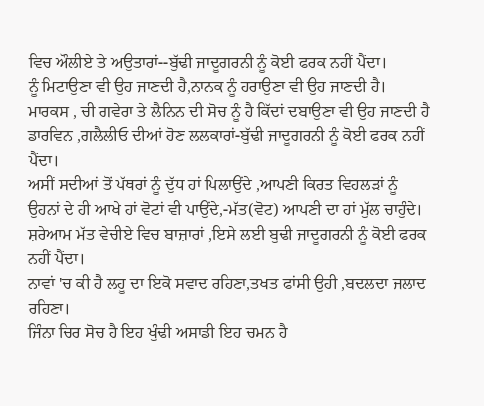ਵਿਚ ਔਲੀਏ ਤੇ ਅਉਤਾਰਾਂ--ਬੁੱਢੀ ਜਾਦੂਗਰਨੀ ਨੂੰ ਕੋਈ ਫਰਕ ਨਹੀਂ ਪੈਂਦਾ।
ਨੂੰ ਮਿਟਾਉਣਾ ਵੀ ਉਹ ਜਾਣਦੀ ਹੈ,ਨਾਨਕ ਨੂੰ ਹਰਾਉਣਾ ਵੀ ਉਹ ਜਾਣਦੀ ਹੈ।
ਮਾਰਕਸ , ਚੀ ਗਵੇਰਾ ਤੇ ਲੈਨਿਨ ਦੀ ਸੋਚ ਨੂੰ ਹੈ ਕਿੱਦਾਂ ਦਬਾਉਣਾ ਵੀ ਉਹ ਜਾਣਦੀ ਹੈ
ਡਾਰਵਿਨ ,ਗਲੈਲੀਓ ਦੀਆਂ ਹੋਣ ਲਲਕਾਰਾਂ-ਬੁੱਢੀ ਜਾਦੂਗਰਨੀ ਨੂੰ ਕੋਈ ਫਰਕ ਨਹੀਂ ਪੈਂਦਾ।
ਅਸੀਂ ਸਦੀਆਂ ਤੋਂ ਪੱਥਰਾਂ ਨੂੰ ਦੁੱਧ ਹਾਂ ਪਿਲਾਉਂਦੇ ,ਆਪਣੀ ਕਿਰਤ ਵਿਹਲੜਾਂ ਨੂੰ
ਉਹਨਾਂ ਦੇ ਹੀ ਆਖੇ ਹਾਂ ਵੋਟਾਂ ਵੀ ਪਾਉਂਦੇ,-ਮੱਤ(ਵੋਟ) ਆਪਣੀ ਦਾ ਹਾਂ ਮੁੱਲ ਚਾਹੁੰਦੇ।
ਸ਼ਰੇਆਮ ਮੱਤ ਵੇਚੀਏ ਵਿਚ ਬਾਜ਼ਾਰਾਂ ,ਇਸੇ ਲਈ ਬੁਢੀ ਜਾਦੂਗਰਨੀ ਨੂੰ ਕੋਈ ਫਰਕ ਨਹੀਂ ਪੈਂਦਾ।
ਨਾਵਾਂ 'ਚ ਕੀ ਹੈ ਲਹੂ ਦਾ ਇਕੋ ਸਵਾਦ ਰਹਿਣਾ,ਤਖਤ ਫਾਂਸੀ ਉਹੀ ,ਬਦਲਦਾ ਜਲਾਦ ਰਹਿਣਾ।
ਜਿੰਨਾ ਚਿਰ ਸੋਚ ਹੈ ਇਹ ਖੁੰਢੀ ਅਸਾਡੀ ਇਹ ਚਮਨ ਹੈ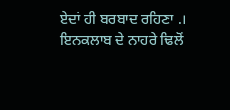ਏਦਾਂ ਹੀ ਬਰਬਾਦ ਰਹਿਣਾ .।
ਇਨਕਲਾਬ ਦੇ ਨਾਹਰੇ ਢਿਲੋਂ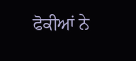ਫੋਕੀਆਂ ਨੇ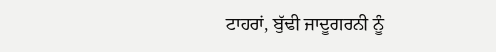ਟਾਹਰਾਂ, ਬੁੱਢੀ ਜਾਦੂਗਰਨੀ ਨੂੰ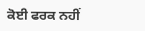ਕੋਈ ਫਰਕ ਨਹੀਂ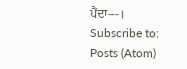ਪੈਂਦਾ---।
Subscribe to:
Posts (Atom)